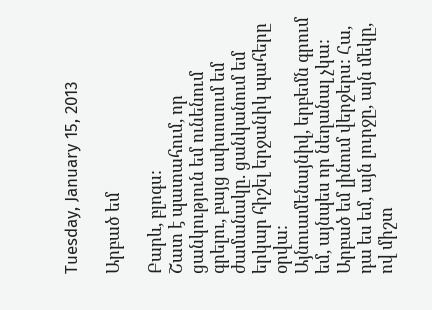Tuesday, January 15, 2013

Արբած եմ

Բարև, բլոգս:
Շատ է պատահում, որ ցանկություն եմ ունենում գրելու, բայց ափսոսում եմ ժամանակը. ցանկանում եմ երկար հիշել երջանիկ պահերը օրվա:
Այնուամենայնիվ, երբեմն գրում եմ, այնպես որ նեղանալ չկա:
Արբած եմ լինում վերջերս: Հա, դա ես եմ, այն լուրջը, այն մեկը, ով միշտ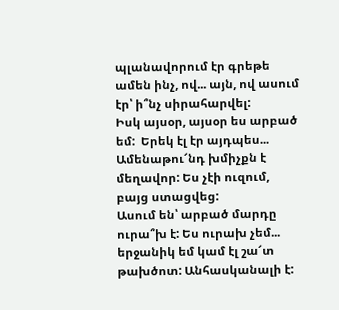պլանավորում էր գրեթե ամեն ինչ, ով... այն, ով ասում էր՝ ի՞նչ սիրահարվել:
Իսկ այսօր, այսօր ես արբած եմ:  Երեկ էլ էր այդպես...
Ամենաթու՜նդ խմիչքն է մեղավոր: Ես չէի ուզում, բայց ստացվեց:
Ասում են՝ արբած մարդը ուրա՞խ է: Ես ուրախ չեմ... երջանիկ եմ կամ էլ շա՜տ թախծոտ: Անհասկանալի է: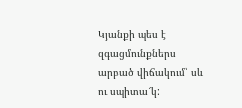Կյանքի պես է զգացմունքներս արբած վիճակում՝ սև ու սպիտա՜կ: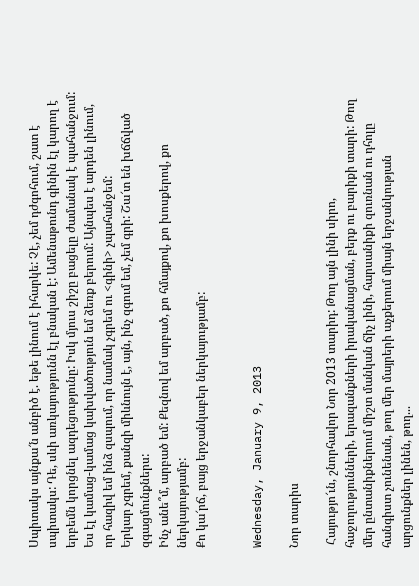Սպիտակս այնքա՜ն անբիծ է. եթե լինում է իհարկե: Չէ, չեմ դժգոհում, շատ է սպիտակս: Դե, սևի առկայությունն էլ բնական է: Ամենաթունդ գինին էլ կարող է երբեմն կորցնել ազդեցությունը: Իսկ մյուս շիշը բացելը ժամանակ է պահանջում: Ես էլ կամաց-կամաց կախվածություն եմ ձեռք բերում: Այնպես է արդեն լինում, որ հազիվ եմ ինձ զսպում, որ նամակ չգրեմ ու <գինի> չպահանջեմ:
Երկար չգրեմ, քանզի միևնույն է, այն, ինչ զգում եմ, չեմ գրի: Շա՜տ են խճճված զգացմունքներս:
Ինչ անե՞մ, արբած եմ: Քեզնով եմ արբած, քո հմայքով, քո խոսքերով, քո ներկայությամբ:
Քո կա՜րճ, բայց երջանկաբեր ներկայությամբ:


Wednesday, January 9, 2013

Նոր տարիս

 Հայությո՜ւն, շնորհավոր Նոր 2013 տարիդ: Թող այն լինի սիրո,  հաջողությունների, երազանքների իրականացման, բերք ու բարիքի տարի: Թող մեր ընտանիքներում միշտ մանկան ճիչ լինի, հարսանիքի զուռնան ու դհոլը հանգիստ չունենան, թող մեր մայրերի աչքերում միայն երջանկության արցունքներ լինեն, թող...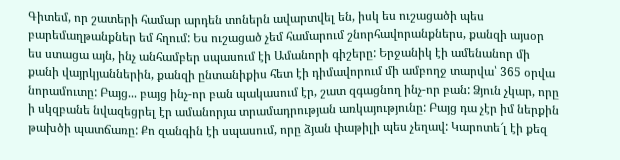Գիտեմ, որ շատերի համար արդեն տոներն ավարտվել են, իսկ ես ուշացածի պես բարեմաղթանքներ եմ հղում: Ես ուշացած չեմ համարում շնորհավորանքներս, քանզի այսօր ես ստացա այն, ինչ անհամբեր սպասում էի Ամանորի գիշերը: Երջանիկ էի ամենանոր մի քանի վայրկյաններին, քանզի ընտանիքիս հետ էի դիմավորում մի ամբողջ տարվա՝ 365 օրվա նորամուտը: Բայց... բայց ինչ-որ բան պակասում էր, շատ զգացնող ինչ-որ բան: Ձյուն չկար, որը ի սկզբանե նվազեցրել էր ամանորյա տրամադրության առկայությունը: Բայց դա չէր իմ ներքին թախծի պատճառը: Քո զանգին էի սպասում, որը ձյան փաթիլի պես չեղավ: Կարոտե՜լ էի քեզ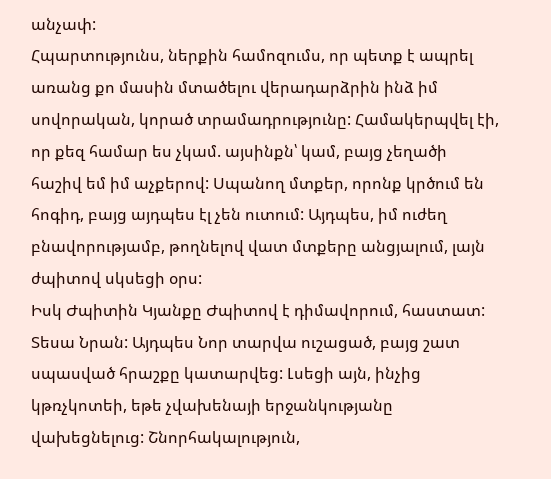անչափ:
Հպարտությունս, ներքին համոզումս, որ պետք է ապրել առանց քո մասին մտածելու վերադարձրին ինձ իմ սովորական, կորած տրամադրությունը: Համակերպվել էի, որ քեզ համար ես չկամ. այսինքն՝ կամ, բայց չեղածի հաշիվ եմ իմ աչքերով: Սպանող մտքեր, որոնք կրծում են հոգիդ, բայց այդպես էլ չեն ուտում: Այդպես, իմ ուժեղ բնավորությամբ, թողնելով վատ մտքերը անցյալում, լայն ժպիտով սկսեցի օրս:
Իսկ Ժպիտին Կյանքը Ժպիտով է դիմավորում, հաստատ: Տեսա Նրան: Այդպես Նոր տարվա ուշացած, բայց շատ սպասված հրաշքը կատարվեց: Լսեցի այն, ինչից կթռչկոտեի, եթե չվախենայի երջանկությանը վախեցնելուց: Շնորհակալություն,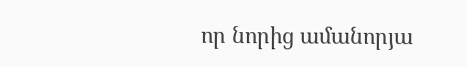որ նորից ամանորյա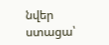նվեր ստացա՝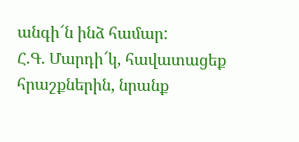անգի՜ն ինձ համար:
Հ.Գ. Մարդի՜կ, հավատացեք հրաշքներին, նրանք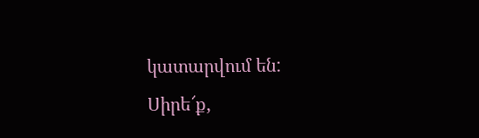կատարվում են:
Սիրե՜ք,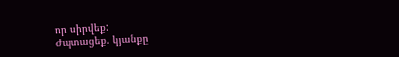որ սիրվեք:
Ժպտացեք. կյանքը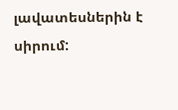լավատեսներին է սիրում: